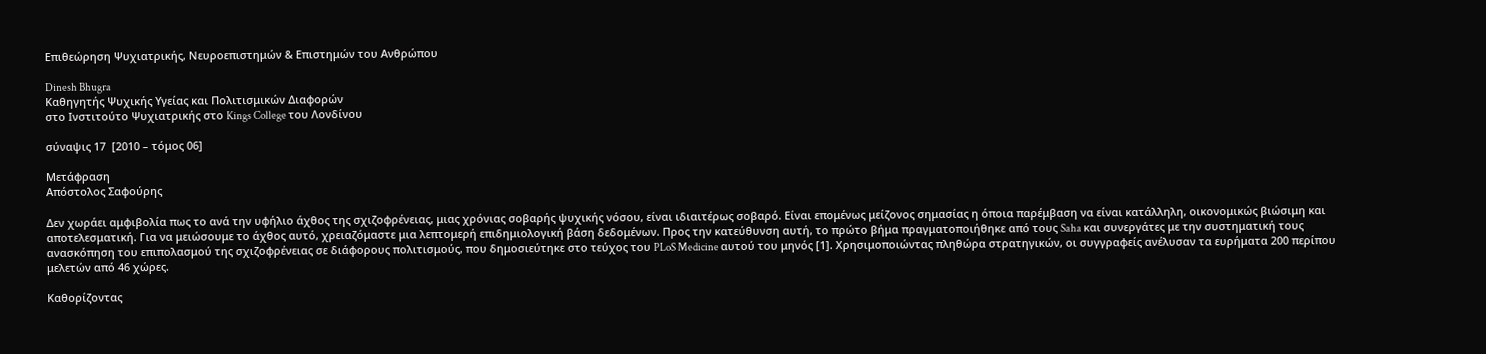Επιθεώρηση Ψυχιατρικής, Νευροεπιστημών & Επιστημών του Ανθρώπου

Dinesh Bhugra
Καθηγητής Ψυχικής Υγείας και Πολιτισμικών Διαφορών
στο Ινστιτούτο Ψυχιατρικής στο Kings College του Λονδίνου

σύναψις 17  [2010 – τόμος 06]

Μετάφραση
Απόστολος Σαφούρης

Δεν χωράει αμφιβολία πως το ανά την υφήλιο άχθος της σχιζοφρένειας, μιας χρόνιας σοβαρής ψυχικής νόσου, είναι ιδιαιτέρως σοβαρό. Είναι επομένως μείζονος σημασίας η όποια παρέμβαση να είναι κατάλληλη, οικονομικώς βιώσιμη και αποτελεσματική. Για να μειώσουμε το άχθος αυτό, χρειαζόμαστε μια λεπτομερή επιδημιολογική βάση δεδομένων. Προς την κατεύθυνση αυτή, το πρώτο βήμα πραγματοποιήθηκε από τους Saha και συνεργάτες με την συστηματική τους ανασκόπηση του επιπολασμού της σχιζοφρένειας σε διάφορους πολιτισμούς, που δημοσιεύτηκε στο τεύχος του PLoS Medicine αυτού του μηνός [1]. Χρησιμοποιώντας πληθώρα στρατηγικών, οι συγγραφείς ανέλυσαν τα ευρήματα 200 περίπου μελετών από 46 χώρες.

Καθορίζοντας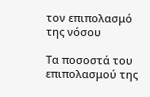τον επιπολασμό της νόσου

Τα ποσοστά του επιπολασμού της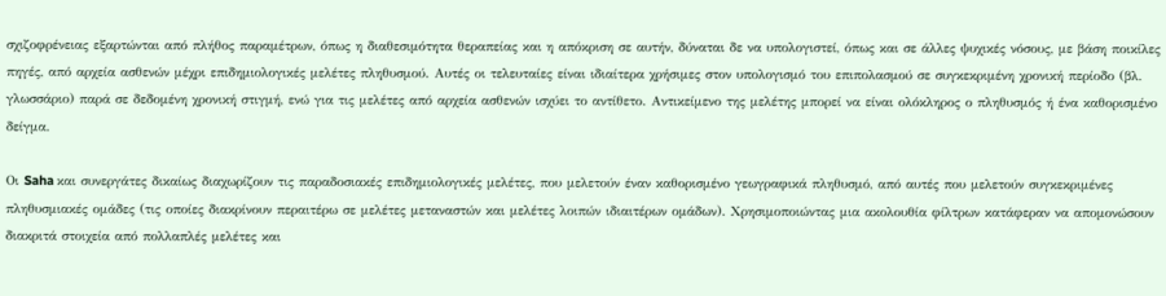σχιζοφρένειας εξαρτώνται από πλήθος παραμέτρων, όπως η διαθεσιμότητα θεραπείας και η απόκριση σε αυτήν, δύναται δε να υπολογιστεί, όπως και σε άλλες ψυχικές νόσους, με βάση ποικίλες πηγές, από αρχεία ασθενών μέχρι επιδημιολογικές μελέτες πληθυσμού. Αυτές οι τελευταίες είναι ιδιαίτερα χρήσιμες στον υπολογισμό του επιπολασμού σε συγκεκριμένη χρονική περίοδο (βλ. γλωσσάριο) παρά σε δεδομένη χρονική στιγμή, ενώ για τις μελέτες από αρχεία ασθενών ισχύει το αντίθετο. Αντικείμενο της μελέτης μπορεί να είναι ολόκληρος ο πληθυσμός ή ένα καθορισμένο δείγμα.

Οι Saha και συνεργάτες δικαίως διαχωρίζουν τις παραδοσιακές επιδημιολογικές μελέτες, που μελετούν έναν καθορισμένο γεωγραφικά πληθυσμό, από αυτές που μελετούν συγκεκριμένες πληθυσμιακές ομάδες (τις οποίες διακρίνουν περαιτέρω σε μελέτες μεταναστών και μελέτες λοιπών ιδιαιτέρων ομάδων). Χρησιμοποιώντας μια ακολουθία φίλτρων κατάφεραν να απομονώσουν διακριτά στοιχεία από πολλαπλές μελέτες και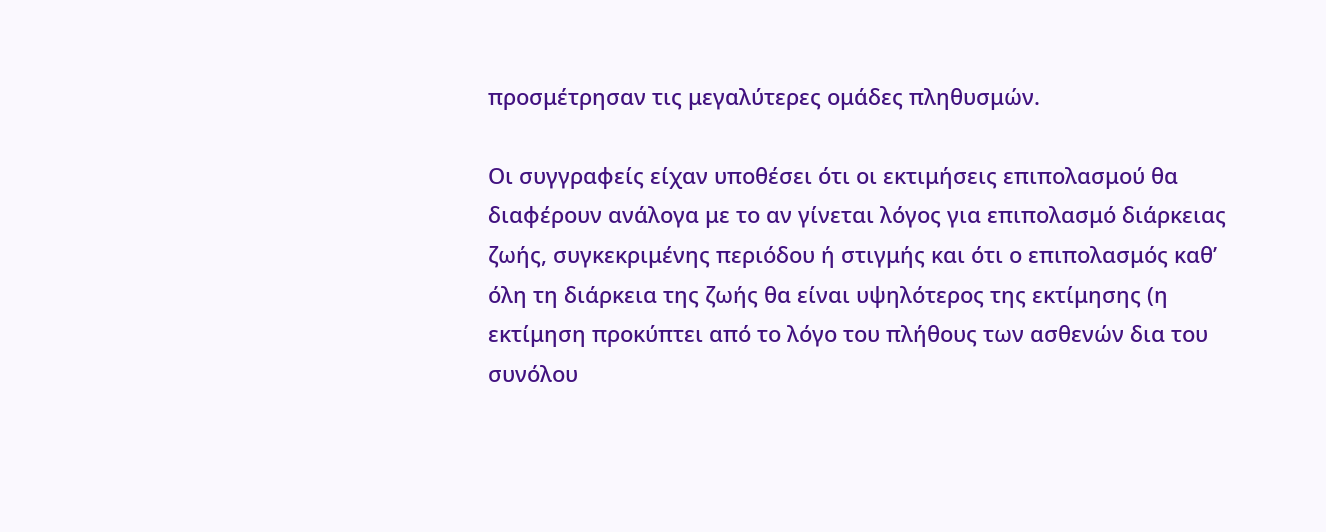προσμέτρησαν τις μεγαλύτερες ομάδες πληθυσμών.

Οι συγγραφείς είχαν υποθέσει ότι οι εκτιμήσεις επιπολασμού θα διαφέρουν ανάλογα με το αν γίνεται λόγος για επιπολασμό διάρκειας ζωής, συγκεκριμένης περιόδου ή στιγμής και ότι ο επιπολασμός καθ’ όλη τη διάρκεια της ζωής θα είναι υψηλότερος της εκτίμησης (η εκτίμηση προκύπτει από το λόγο του πλήθους των ασθενών δια του συνόλου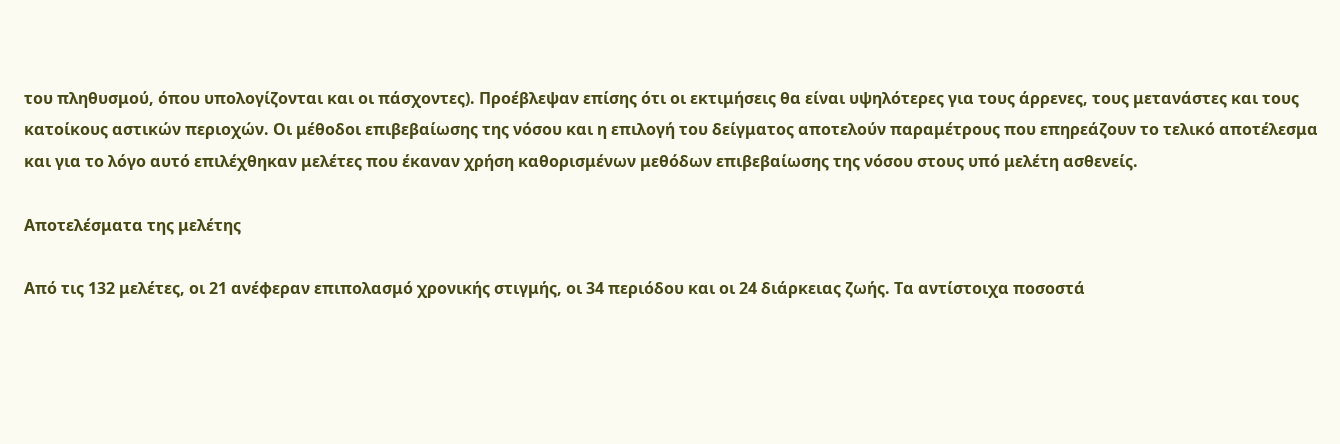του πληθυσμού, όπου υπολογίζονται και οι πάσχοντες). Προέβλεψαν επίσης ότι οι εκτιμήσεις θα είναι υψηλότερες για τους άρρενες, τους μετανάστες και τους κατοίκους αστικών περιοχών. Οι μέθοδοι επιβεβαίωσης της νόσου και η επιλογή του δείγματος αποτελούν παραμέτρους που επηρεάζουν το τελικό αποτέλεσμα και για το λόγο αυτό επιλέχθηκαν μελέτες που έκαναν χρήση καθορισμένων μεθόδων επιβεβαίωσης της νόσου στους υπό μελέτη ασθενείς.

Αποτελέσματα της μελέτης

Από τις 132 μελέτες, οι 21 ανέφεραν επιπολασμό χρονικής στιγμής, οι 34 περιόδου και οι 24 διάρκειας ζωής. Τα αντίστοιχα ποσοστά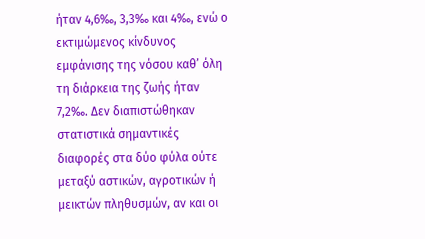ήταν 4,6‰, 3,3‰ και 4‰, ενώ ο εκτιμώμενος κίνδυνος εμφάνισης της νόσου καθ’ όλη τη διάρκεια της ζωής ήταν 7,2‰. Δεν διαπιστώθηκαν στατιστικά σημαντικές διαφορές στα δύο φύλα ούτε μεταξύ αστικών, αγροτικών ή μεικτών πληθυσμών, αν και οι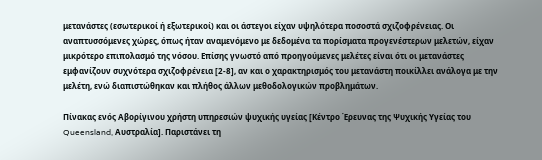μετανάστες (εσωτερικοί ή εξωτερικοί) και οι άστεγοι είχαν υψηλότερα ποσοστά σχιζοφρένειας. Οι αναπτυσσόμενες χώρες, όπως ήταν αναμενόμενο με δεδομένα τα πορίσματα προγενέστερων μελετών, είχαν μικρότερο επιπολασμό της νόσου. Επίσης γνωστό από προηγούμενες μελέτες είναι ότι οι μετανάστες εμφανίζουν συχνότερα σχιζοφρένεια [2-8], αν και ο χαρακτηρισμός του μετανάστη ποικίλλει ανάλογα με την μελέτη, ενώ διαπιστώθηκαν και πλήθος άλλων μεθοδολογικών προβλημάτων.

Πίνακας ενός Αβορίγινου χρήστη υπηρεσιών ψυχικής υγείας [Κέντρο Έρευνας της Ψυχικής Υγείας του Queensland, Αυστραλία]. Παριστάνει τη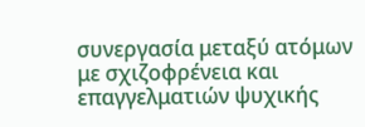συνεργασία μεταξύ ατόμων με σχιζοφρένεια και επαγγελματιών ψυχικής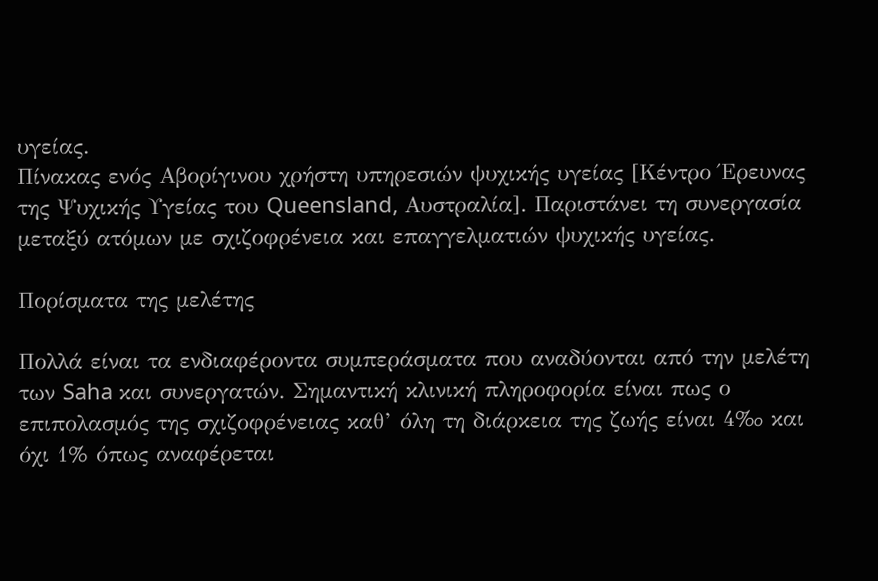υγείας.
Πίνακας ενός Αβορίγινου χρήστη υπηρεσιών ψυχικής υγείας [Κέντρο Έρευνας της Ψυχικής Υγείας του Queensland, Αυστραλία]. Παριστάνει τη συνεργασία μεταξύ ατόμων με σχιζοφρένεια και επαγγελματιών ψυχικής υγείας.

Πορίσματα της μελέτης

Πολλά είναι τα ενδιαφέροντα συμπεράσματα που αναδύονται από την μελέτη των Saha και συνεργατών. Σημαντική κλινική πληροφορία είναι πως ο επιπολασμός της σχιζοφρένειας καθ’ όλη τη διάρκεια της ζωής είναι 4‰ και όχι 1% όπως αναφέρεται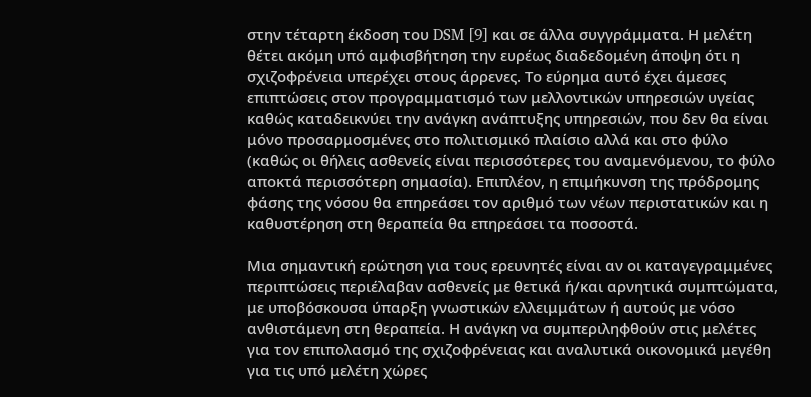στην τέταρτη έκδοση του DSM [9] και σε άλλα συγγράμματα. Η μελέτη θέτει ακόμη υπό αμφισβήτηση την ευρέως διαδεδομένη άποψη ότι η σχιζοφρένεια υπερέχει στους άρρενες. Το εύρημα αυτό έχει άμεσες επιπτώσεις στον προγραμματισμό των μελλοντικών υπηρεσιών υγείας καθώς καταδεικνύει την ανάγκη ανάπτυξης υπηρεσιών, που δεν θα είναι μόνο προσαρμοσμένες στο πολιτισμικό πλαίσιο αλλά και στο φύλο (καθώς οι θήλεις ασθενείς είναι περισσότερες του αναμενόμενου, το φύλο αποκτά περισσότερη σημασία). Επιπλέον, η επιμήκυνση της πρόδρομης φάσης της νόσου θα επηρεάσει τον αριθμό των νέων περιστατικών και η καθυστέρηση στη θεραπεία θα επηρεάσει τα ποσοστά.

Μια σημαντική ερώτηση για τους ερευνητές είναι αν οι καταγεγραμμένες περιπτώσεις περιέλαβαν ασθενείς με θετικά ή/και αρνητικά συμπτώματα, με υποβόσκουσα ύπαρξη γνωστικών ελλειμμάτων ή αυτούς με νόσο ανθιστάμενη στη θεραπεία. Η ανάγκη να συμπεριληφθούν στις μελέτες για τον επιπολασμό της σχιζοφρένειας και αναλυτικά οικονομικά μεγέθη για τις υπό μελέτη χώρες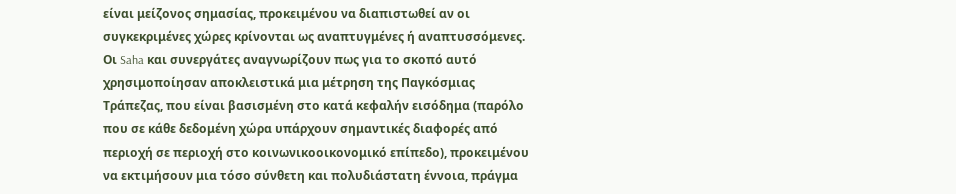είναι μείζονος σημασίας, προκειμένου να διαπιστωθεί αν οι συγκεκριμένες χώρες κρίνονται ως αναπτυγμένες ή αναπτυσσόμενες. Οι Saha και συνεργάτες αναγνωρίζουν πως για το σκοπό αυτό χρησιμοποίησαν αποκλειστικά μια μέτρηση της Παγκόσμιας Τράπεζας, που είναι βασισμένη στο κατά κεφαλήν εισόδημα (παρόλο που σε κάθε δεδομένη χώρα υπάρχουν σημαντικές διαφορές από περιοχή σε περιοχή στο κοινωνικοοικονομικό επίπεδο), προκειμένου να εκτιμήσουν μια τόσο σύνθετη και πολυδιάστατη έννοια, πράγμα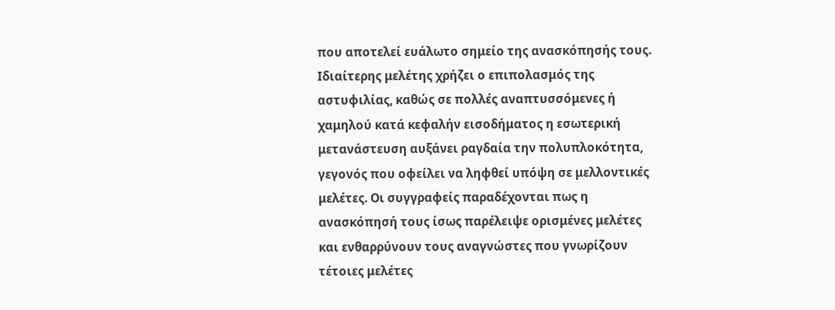που αποτελεί ευάλωτο σημείο της ανασκόπησής τους. Ιδιαίτερης μελέτης χρήζει ο επιπολασμός της αστυφιλίας, καθώς σε πολλές αναπτυσσόμενες ή χαμηλού κατά κεφαλήν εισοδήματος η εσωτερική μετανάστευση αυξάνει ραγδαία την πολυπλοκότητα, γεγονός που οφείλει να ληφθεί υπόψη σε μελλοντικές μελέτες. Οι συγγραφείς παραδέχονται πως η ανασκόπησή τους ίσως παρέλειψε ορισμένες μελέτες και ενθαρρύνουν τους αναγνώστες που γνωρίζουν τέτοιες μελέτες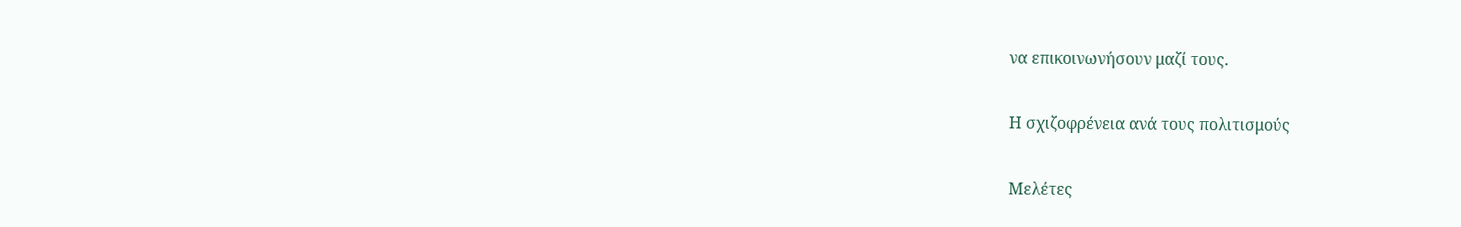να επικοινωνήσουν μαζί τους.

Η σχιζοφρένεια ανά τους πολιτισμούς

Μελέτες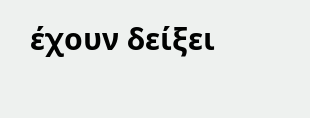έχουν δείξει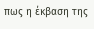πως η έκβαση της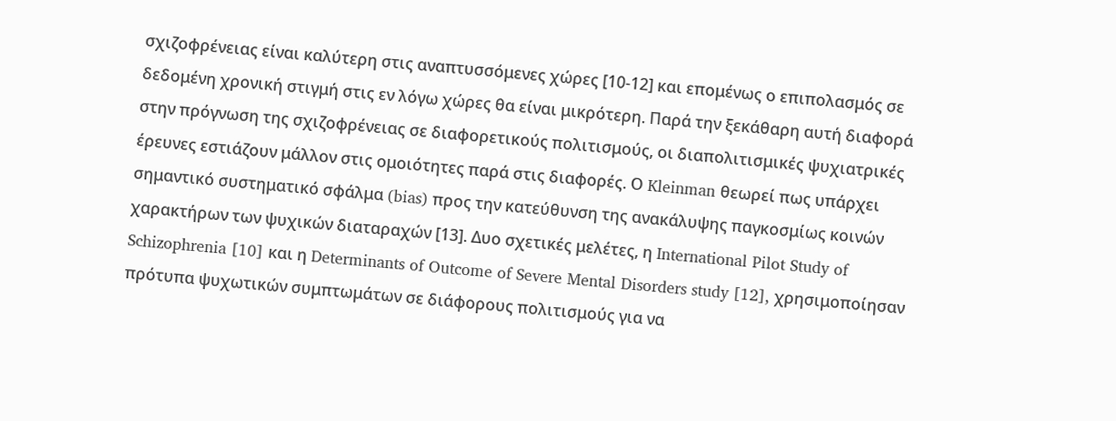σχιζοφρένειας είναι καλύτερη στις αναπτυσσόμενες χώρες [10-12] και επομένως ο επιπολασμός σε δεδομένη χρονική στιγμή στις εν λόγω χώρες θα είναι μικρότερη. Παρά την ξεκάθαρη αυτή διαφορά στην πρόγνωση της σχιζοφρένειας σε διαφορετικούς πολιτισμούς, οι διαπολιτισμικές ψυχιατρικές έρευνες εστιάζουν μάλλον στις ομοιότητες παρά στις διαφορές. Ο Kleinman θεωρεί πως υπάρχει σημαντικό συστηματικό σφάλμα (bias) προς την κατεύθυνση της ανακάλυψης παγκοσμίως κοινών χαρακτήρων των ψυχικών διαταραχών [13]. Δυο σχετικές μελέτες, η International Pilot Study of Schizophrenia [10] και η Determinants of Outcome of Severe Mental Disorders study [12], χρησιμοποίησαν πρότυπα ψυχωτικών συμπτωμάτων σε διάφορους πολιτισμούς για να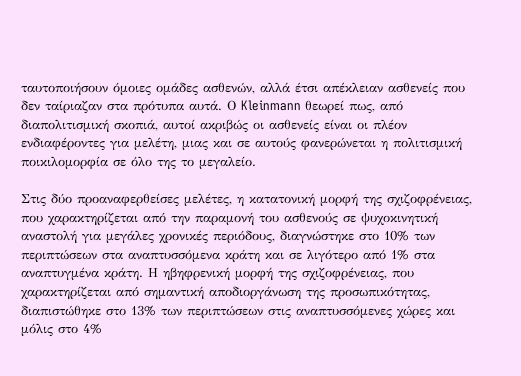ταυτοποιήσουν όμοιες ομάδες ασθενών, αλλά έτσι απέκλειαν ασθενείς που δεν ταίριαζαν στα πρότυπα αυτά. Ο Kleinmann θεωρεί πως, από διαπολιτισμική σκοπιά, αυτοί ακριβώς οι ασθενείς είναι οι πλέον ενδιαφέροντες για μελέτη, μιας και σε αυτούς φανερώνεται η πολιτισμική ποικιλομορφία σε όλο της το μεγαλείο.

Στις δύο προαναφερθείσες μελέτες, η κατατονική μορφή της σχιζοφρένειας, που χαρακτηρίζεται από την παραμονή του ασθενούς σε ψυχοκινητική αναστολή για μεγάλες χρονικές περιόδους, διαγνώστηκε στο 10% των περιπτώσεων στα αναπτυσσόμενα κράτη και σε λιγότερο από 1% στα αναπτυγμένα κράτη. Η ηβηφρενική μορφή της σχιζοφρένειας, που χαρακτηρίζεται από σημαντική αποδιοργάνωση της προσωπικότητας, διαπιστώθηκε στο 13% των περιπτώσεων στις αναπτυσσόμενες χώρες και μόλις στο 4%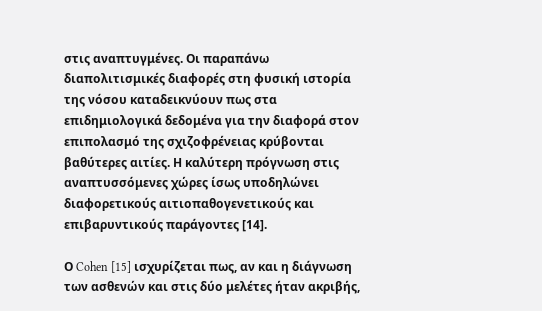στις αναπτυγμένες. Οι παραπάνω διαπολιτισμικές διαφορές στη φυσική ιστορία της νόσου καταδεικνύουν πως στα επιδημιολογικά δεδομένα για την διαφορά στον επιπολασμό της σχιζοφρένειας κρύβονται βαθύτερες αιτίες. Η καλύτερη πρόγνωση στις αναπτυσσόμενες χώρες ίσως υποδηλώνει διαφορετικούς αιτιοπαθογενετικούς και επιβαρυντικούς παράγοντες [14].

Ο Cohen [15] ισχυρίζεται πως, αν και η διάγνωση των ασθενών και στις δύο μελέτες ήταν ακριβής,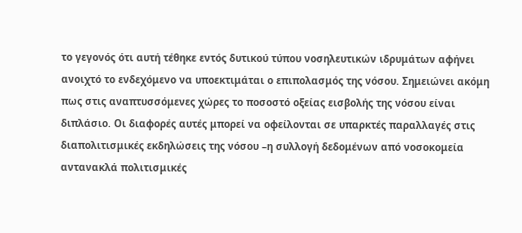το γεγονός ότι αυτή τέθηκε εντός δυτικού τύπου νοσηλευτικών ιδρυμάτων αφήνει ανοιχτό το ενδεχόμενο να υποεκτιμάται ο επιπολασμός της νόσου. Σημειώνει ακόμη πως στις αναπτυσσόμενες χώρες το ποσοστό οξείας εισβολής της νόσου είναι διπλάσιο. Οι διαφορές αυτές μπορεί να οφείλονται σε υπαρκτές παραλλαγές στις διαπολιτισμικές εκδηλώσεις της νόσου –η συλλογή δεδομένων από νοσοκομεία αντανακλά πολιτισμικές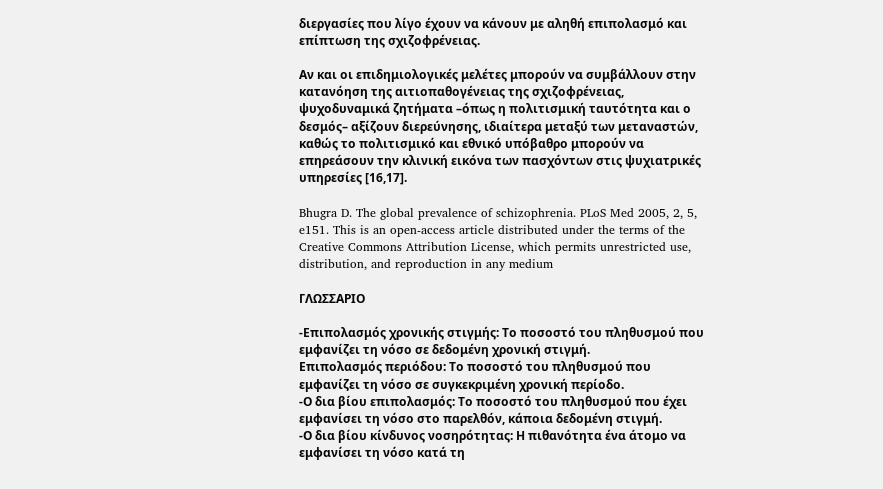διεργασίες που λίγο έχουν να κάνουν με αληθή επιπολασμό και επίπτωση της σχιζοφρένειας.

Αν και οι επιδημιολογικές μελέτες μπορούν να συμβάλλουν στην κατανόηση της αιτιοπαθογένειας της σχιζοφρένειας, ψυχοδυναμικά ζητήματα –όπως η πολιτισμική ταυτότητα και ο δεσμός– αξίζουν διερεύνησης, ιδιαίτερα μεταξύ των μεταναστών, καθώς το πολιτισμικό και εθνικό υπόβαθρο μπορούν να επηρεάσουν την κλινική εικόνα των πασχόντων στις ψυχιατρικές υπηρεσίες [16,17].

Bhugra D. The global prevalence of schizophrenia. PLoS Med 2005, 2, 5, e151. This is an open-access article distributed under the terms of the Creative Commons Attribution License, which permits unrestricted use, distribution, and reproduction in any medium

ΓΛΩΣΣΑΡΙΟ

-Επιπολασμός χρονικής στιγμής: Το ποσοστό του πληθυσμού που εμφανίζει τη νόσο σε δεδομένη χρονική στιγμή.
Επιπολασμός περιόδου: Το ποσοστό του πληθυσμού που εμφανίζει τη νόσο σε συγκεκριμένη χρονική περίοδο.
-Ο δια βίου επιπολασμός: Το ποσοστό του πληθυσμού που έχει εμφανίσει τη νόσο στο παρελθόν, κάποια δεδομένη στιγμή.
-Ο δια βίου κίνδυνος νοσηρότητας: Η πιθανότητα ένα άτομο να εμφανίσει τη νόσο κατά τη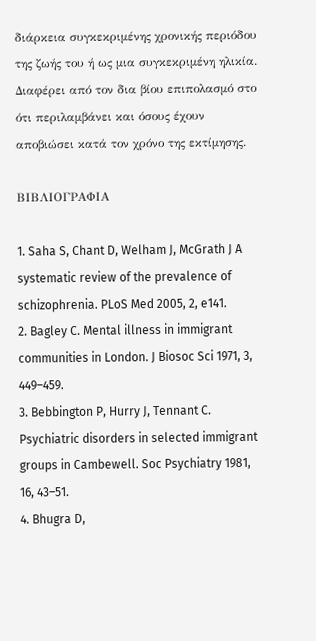διάρκεια συγκεκριμένης χρονικής περιόδου της ζωής του ή ως μια συγκεκριμένη ηλικία. Διαφέρει από τον δια βίου επιπολασμό στο ότι περιλαμβάνει και όσους έχουν αποβιώσει κατά τον χρόνο της εκτίμησης.

ΒΙΒΛΙΟΓΡΑΦΙΑ

1. Saha S, Chant D, Welham J, McGrath J A systematic review of the prevalence of schizophrenia. PLoS Med 2005, 2, e141.
2. Bagley C. Mental illness in immigrant communities in London. J Biosoc Sci 1971, 3, 449–459.
3. Bebbington P, Hurry J, Tennant C. Psychiatric disorders in selected immigrant groups in Cambewell. Soc Psychiatry 1981, 16, 43–51.
4. Bhugra D,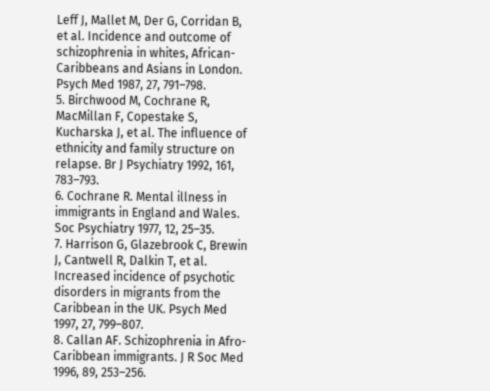Leff J, Mallet M, Der G, Corridan B, et al. Incidence and outcome of schizophrenia in whites, African-Caribbeans and Asians in London. Psych Med 1987, 27, 791–798.
5. Birchwood M, Cochrane R, MacMillan F, Copestake S, Kucharska J, et al. The influence of ethnicity and family structure on relapse. Br J Psychiatry 1992, 161, 783–793.
6. Cochrane R. Mental illness in immigrants in England and Wales. Soc Psychiatry 1977, 12, 25–35.
7. Harrison G, Glazebrook C, Brewin J, Cantwell R, Dalkin T, et al. Increased incidence of psychotic disorders in migrants from the Caribbean in the UK. Psych Med 1997, 27, 799–807.
8. Callan AF. Schizophrenia in Afro-Caribbean immigrants. J R Soc Med 1996, 89, 253–256.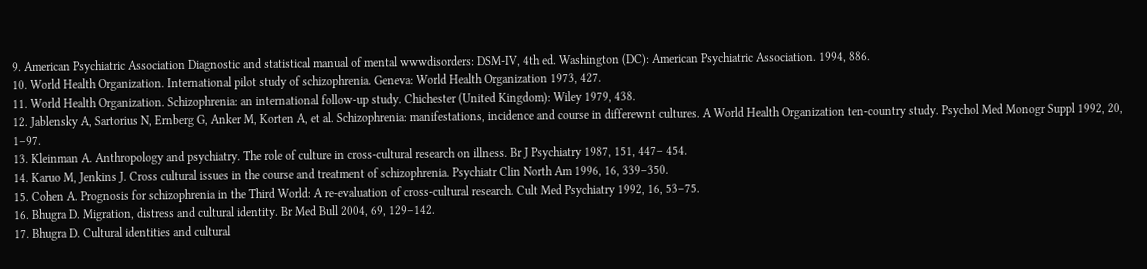9. American Psychiatric Association Diagnostic and statistical manual of mental wwwdisorders: DSM-IV, 4th ed. Washington (DC): American Psychiatric Association. 1994, 886.
10. World Health Organization. International pilot study of schizophrenia. Geneva: World Health Organization 1973, 427.
11. World Health Organization. Schizophrenia: an international follow-up study. Chichester (United Kingdom): Wiley 1979, 438.
12. Jablensky A, Sartorius N, Ernberg G, Anker M, Korten A, et al. Schizophrenia: manifestations, incidence and course in differewnt cultures. A World Health Organization ten-country study. Psychol Med Monogr Suppl 1992, 20, 1–97.
13. Kleinman A. Anthropology and psychiatry. The role of culture in cross-cultural research on illness. Br J Psychiatry 1987, 151, 447– 454.
14. Karuo M, Jenkins J. Cross cultural issues in the course and treatment of schizophrenia. Psychiatr Clin North Am 1996, 16, 339–350.
15. Cohen A. Prognosis for schizophrenia in the Third World: A re-evaluation of cross-cultural research. Cult Med Psychiatry 1992, 16, 53–75.
16. Bhugra D. Migration, distress and cultural identity. Br Med Bull 2004, 69, 129–142.
17. Bhugra D. Cultural identities and cultural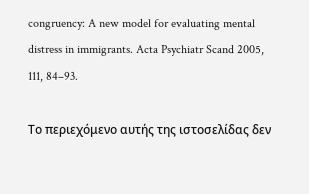congruency: A new model for evaluating mental distress in immigrants. Acta Psychiatr Scand 2005, 111, 84–93.

Το περιεχόμενο αυτής της ιστοσελίδας δεν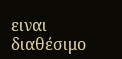ειναι διαθέσιμο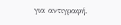για αντιγραφή.